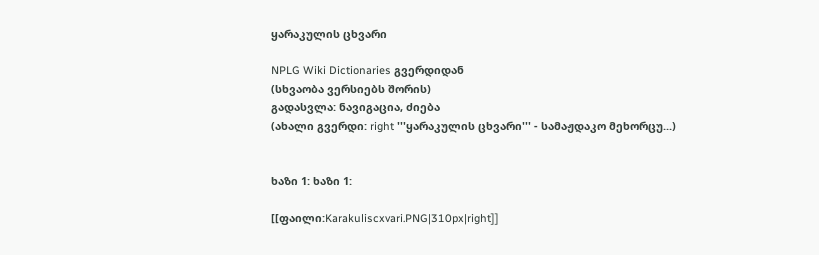ყარაკულის ცხვარი

NPLG Wiki Dictionaries გვერდიდან
(სხვაობა ვერსიებს შორის)
გადასვლა: ნავიგაცია, ძიება
(ახალი გვერდი: right '''ყარაკულის ცხვარი''' - სამაჟდაკო მეხორცუ...)


ხაზი 1: ხაზი 1:

[[ფაილი:Karakuliscxvari.PNG|310px|right]]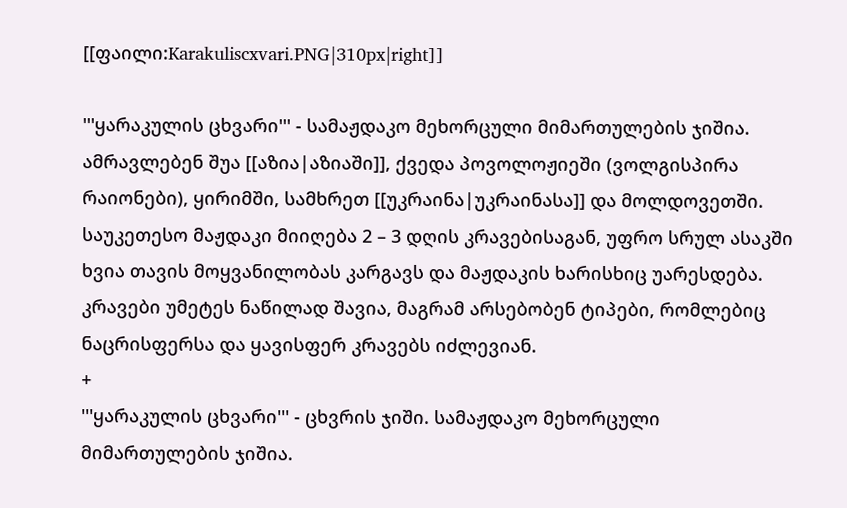[[ფაილი:Karakuliscxvari.PNG|310px|right]]

'''ყარაკულის ცხვარი''' - სამაჟდაკო მეხორცული მიმართულების ჯიშია. ამრავლებენ შუა [[აზია|აზიაში]], ქვედა პოვოლოჟიეში (ვოლგისპირა რაიონები), ყირიმში, სამხრეთ [[უკრაინა|უკრაინასა]] და მოლდოვეთში. საუკეთესო მაჟდაკი მიიღება 2 – 3 დღის კრავებისაგან, უფრო სრულ ასაკში ხვია თავის მოყვანილობას კარგავს და მაჟდაკის ხარისხიც უარესდება. კრავები უმეტეს ნაწილად შავია, მაგრამ არსებობენ ტიპები, რომლებიც ნაცრისფერსა და ყავისფერ კრავებს იძლევიან.
+
'''ყარაკულის ცხვარი''' - ცხვრის ჯიში. სამაჟდაკო მეხორცული მიმართულების ჯიშია.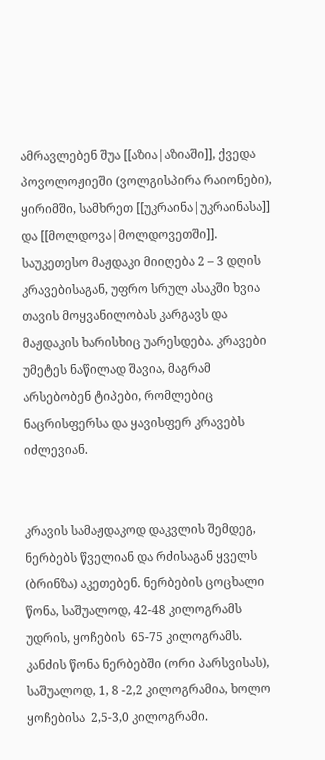ამრავლებენ შუა [[აზია|აზიაში]], ქვედა პოვოლოჟიეში (ვოლგისპირა რაიონები), ყირიმში, სამხრეთ [[უკრაინა|უკრაინასა]] და [[მოლდოვა|მოლდოვეთში]]. საუკეთესო მაჟდაკი მიიღება 2 – 3 დღის კრავებისაგან, უფრო სრულ ასაკში ხვია თავის მოყვანილობას კარგავს და მაჟდაკის ხარისხიც უარესდება. კრავები უმეტეს ნაწილად შავია, მაგრამ არსებობენ ტიპები, რომლებიც ნაცრისფერსა და ყავისფერ კრავებს იძლევიან.


კრავის სამაჟდაკოდ დაკვლის შემდეგ, ნერბებს წველიან და რძისაგან ყველს (ბრინზა) აკეთებენ. ნერბების ცოცხალი წონა, საშუალოდ, 42-48 კილოგრამს უდრის, ყოჩების  65-75 კილოგრამს. კანძის წონა ნერბებში (ორი პარსვისას), საშუალოდ, 1, 8 -2,2 კილოგრამია, ხოლო ყოჩებისა  2,5-3,0 კილოგრამი.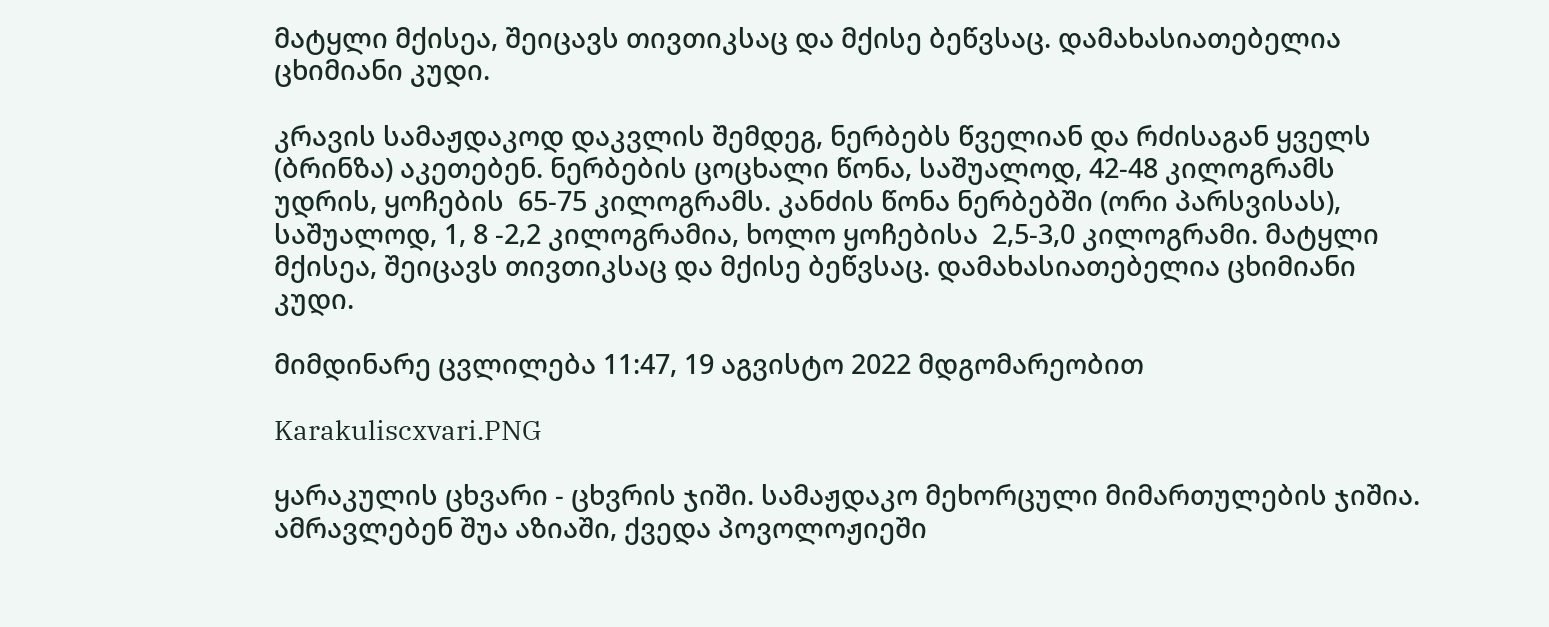მატყლი მქისეა, შეიცავს თივთიკსაც და მქისე ბეწვსაც. დამახასიათებელია ცხიმიანი კუდი.

კრავის სამაჟდაკოდ დაკვლის შემდეგ, ნერბებს წველიან და რძისაგან ყველს (ბრინზა) აკეთებენ. ნერბების ცოცხალი წონა, საშუალოდ, 42-48 კილოგრამს უდრის, ყოჩების  65-75 კილოგრამს. კანძის წონა ნერბებში (ორი პარსვისას), საშუალოდ, 1, 8 -2,2 კილოგრამია, ხოლო ყოჩებისა  2,5-3,0 კილოგრამი. მატყლი მქისეა, შეიცავს თივთიკსაც და მქისე ბეწვსაც. დამახასიათებელია ცხიმიანი კუდი.

მიმდინარე ცვლილება 11:47, 19 აგვისტო 2022 მდგომარეობით

Karakuliscxvari.PNG

ყარაკულის ცხვარი - ცხვრის ჯიში. სამაჟდაკო მეხორცული მიმართულების ჯიშია. ამრავლებენ შუა აზიაში, ქვედა პოვოლოჟიეში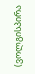(ვოლგისპირა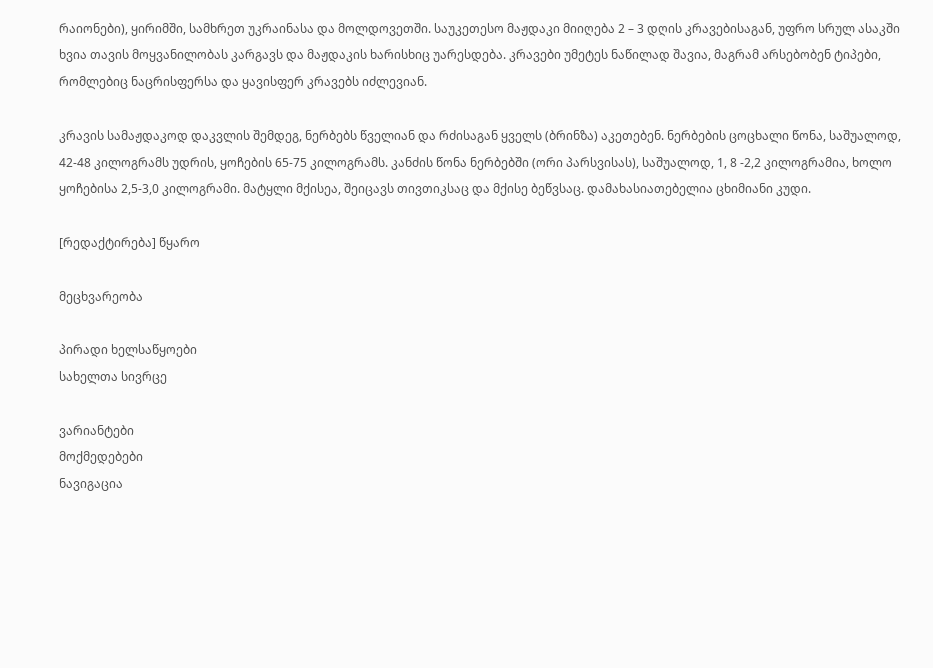რაიონები), ყირიმში, სამხრეთ უკრაინასა და მოლდოვეთში. საუკეთესო მაჟდაკი მიიღება 2 – 3 დღის კრავებისაგან, უფრო სრულ ასაკში ხვია თავის მოყვანილობას კარგავს და მაჟდაკის ხარისხიც უარესდება. კრავები უმეტეს ნაწილად შავია, მაგრამ არსებობენ ტიპები, რომლებიც ნაცრისფერსა და ყავისფერ კრავებს იძლევიან.

კრავის სამაჟდაკოდ დაკვლის შემდეგ, ნერბებს წველიან და რძისაგან ყველს (ბრინზა) აკეთებენ. ნერბების ცოცხალი წონა, საშუალოდ, 42-48 კილოგრამს უდრის, ყოჩების 65-75 კილოგრამს. კანძის წონა ნერბებში (ორი პარსვისას), საშუალოდ, 1, 8 -2,2 კილოგრამია, ხოლო ყოჩებისა 2,5-3,0 კილოგრამი. მატყლი მქისეა, შეიცავს თივთიკსაც და მქისე ბეწვსაც. დამახასიათებელია ცხიმიანი კუდი.

[რედაქტირება] წყარო

მეცხვარეობა

პირადი ხელსაწყოები
სახელთა სივრცე

ვარიანტები
მოქმედებები
ნავიგაცია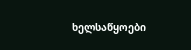ხელსაწყოები